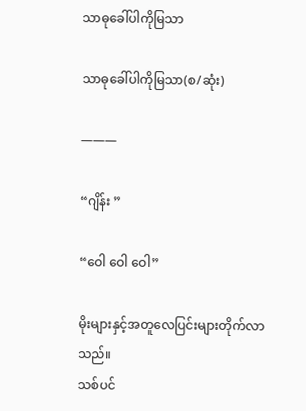သာဓုခေါ်ပါကိုမြသာ

သာဓုခေါ်ပါကိုမြသာ(စ/ဆုံး)

———

“ဂျိန်း ”

“ဝေါ ဝေါ ဝေါ”

မိုးများနှင့်အတူလေပြင်းများတိုက်လာသည်။
သစ်ပင်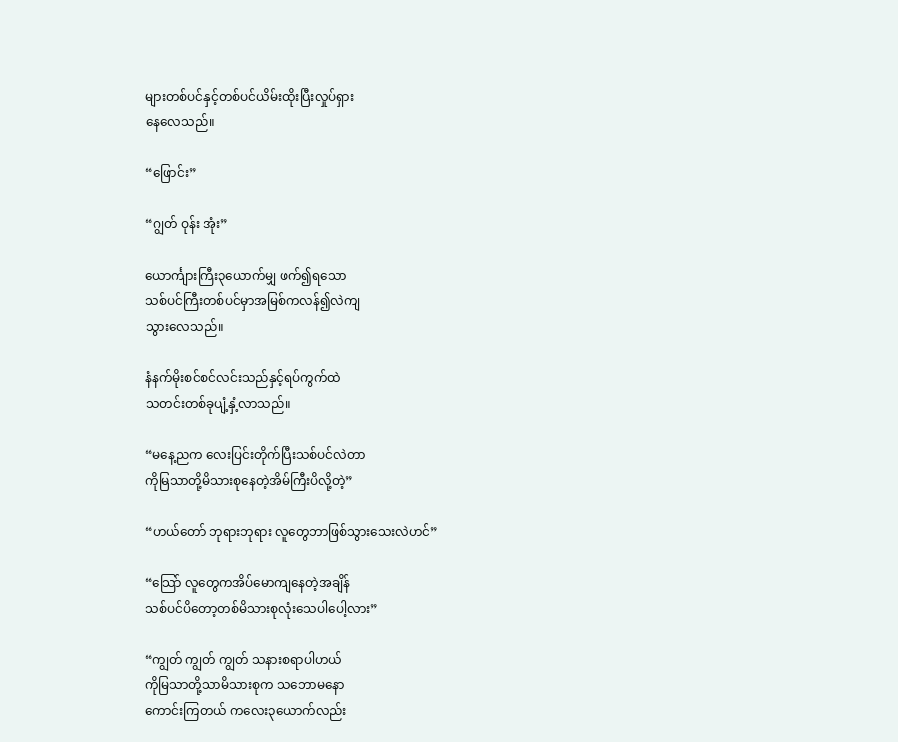များတစ်ပင်နှင့်တစ်ပင်ယိမ်းထိုးပြီးလှုပ်ရှား
နေလေသည်။

“ဖြောင်း”

“ဂျွတ် ဝုန်း အုံး”

ယောင်္ကျားကြီး၃ယောက်မျှ ဖက်၍ရသော
သစ်ပင်ကြီးတစ်ပင်မှာအမြစ်ကလန်၍လဲကျ
သွားလေသည်။

နံနက်မိုးစင်စင်လင်းသည်နှင့်ရပ်ကွက်ထဲ
သတင်းတစ်ခုပျံ့နှံ့လာသည်။

“မနေ့ညက လေးပြင်းတိုက်ပြီးသစ်ပင်လဲတာ
ကိုမြသာတို့မိသားစုနေတဲ့အိမ်ကြီးပိလို့တဲ့”

“ဟယ်တော် ဘုရားဘုရား လူတွေဘာဖြစ်သွားသေးလဲဟင်”

“သြော် လူတွေကအိပ်မောကျနေတဲ့အချိန်
သစ်ပင်ပိတော့တစ်မိသားစုလုံးသေပါပေါ့လား”

“ကျွတ် ကျွတ် ကျွတ် သနားစရာပါဟယ်
ကိုမြသာတို့သာမိသားစုက သဘောမနော
ကောင်းကြတယ် ကလေး၃ယောက်လည်း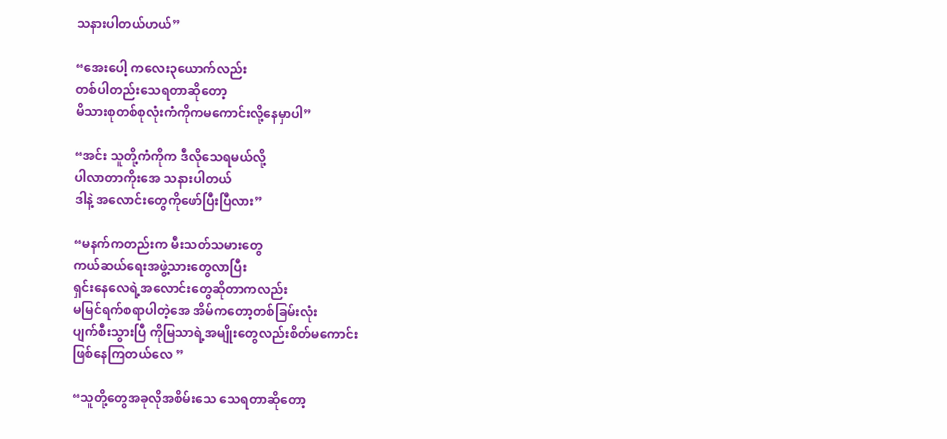သနားပါတယ်ဟယ်”

“အေးပေါ့ ကလေး၃ယောက်လည်း
တစ်ပါတည်းသေရတာဆိုတော့
မိသားစုတစ်စုလုံးကံကိုကမကောင်းလို့နေမှာပါ”

“အင်း သူတို့ကံကိုက ဒီလိုသေရမယ်လို့
ပါလာတာကိုးအေ သနားပါတယ်
ဒါနဲ့ အလောင်းတွေကိုဖော်ပြီးပြီလား”

“မနက်ကတည်းက မီးသတ်သမားတွေ
ကယ်ဆယ်ရေးအဖွဲ့သားတွေလာပြီး
ရှင်းနေလေရဲ့အလောင်းတွေဆိုတာကလည်း
မမြင်ရက်စရာပါတဲ့အေ အိမ်ကတော့တစ်ခြမ်းလုံး
ပျက်စီးသွားပြီ ကိုမြသာရဲ့အမျိုးတွေလည်းစိတ်မကောင်း
ဖြစ်နေကြတယ်လေ ”

“သူတို့တွေအခုလိုအစိမ်းသေ သေရတာဆိုတော့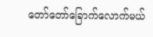တော်တော်ခြောက်လောက်မယ်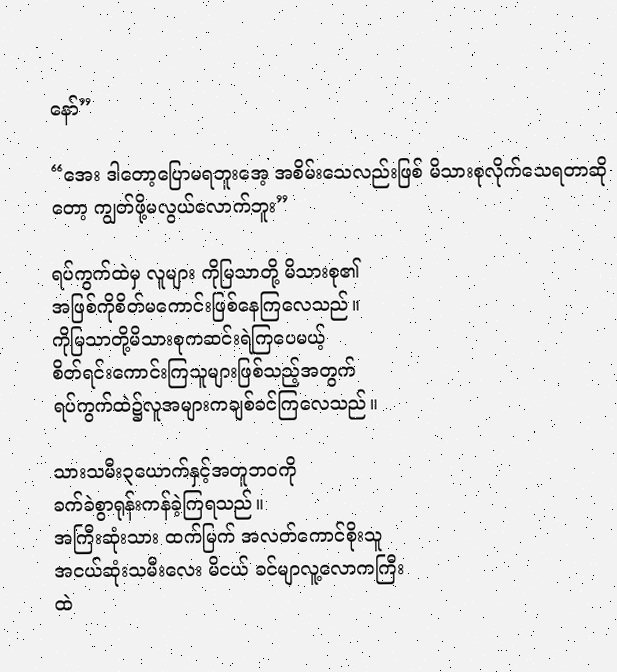နော်”

“အေး ဒါတော့ပြောမရဘူးအေ့ အစိမ်းသေလည်းဖြစ် မိသားစုလိုက်သေရတာဆိုတော့ ကျွတ်ဖို့မလွယ်လောက်ဘူး”

ရပ်ကွက်ထဲမှ လူများ ကိုမြသာတို့ မိသားစု၏
အဖြစ်ကိုစိတ်မကောင်းဖြစ်နေကြလေသည်။
ကိုမြသာတို့မိသားစုကဆင်းရဲကြပေမယ့်
စိတ်ရင်းကောင်းကြသူများဖြစ်သည့်အတွက်
ရပ်ကွက်ထဲ၌လူအများကချစ်ခင်ကြလေသည်။

သားသမီး၃ယောက်နှင့်အတူဘဝကို
ခက်ခဲစွာရုန်းကန်ခဲ့ကြရသည်။
အကြီးဆုံးသား ထက်မြက် အလတ်ကောင်စိုးသူ
အငယ်ဆုံးသမီးလေး မိငယ် ခင်မျာလူ့လောကကြီး
ထဲ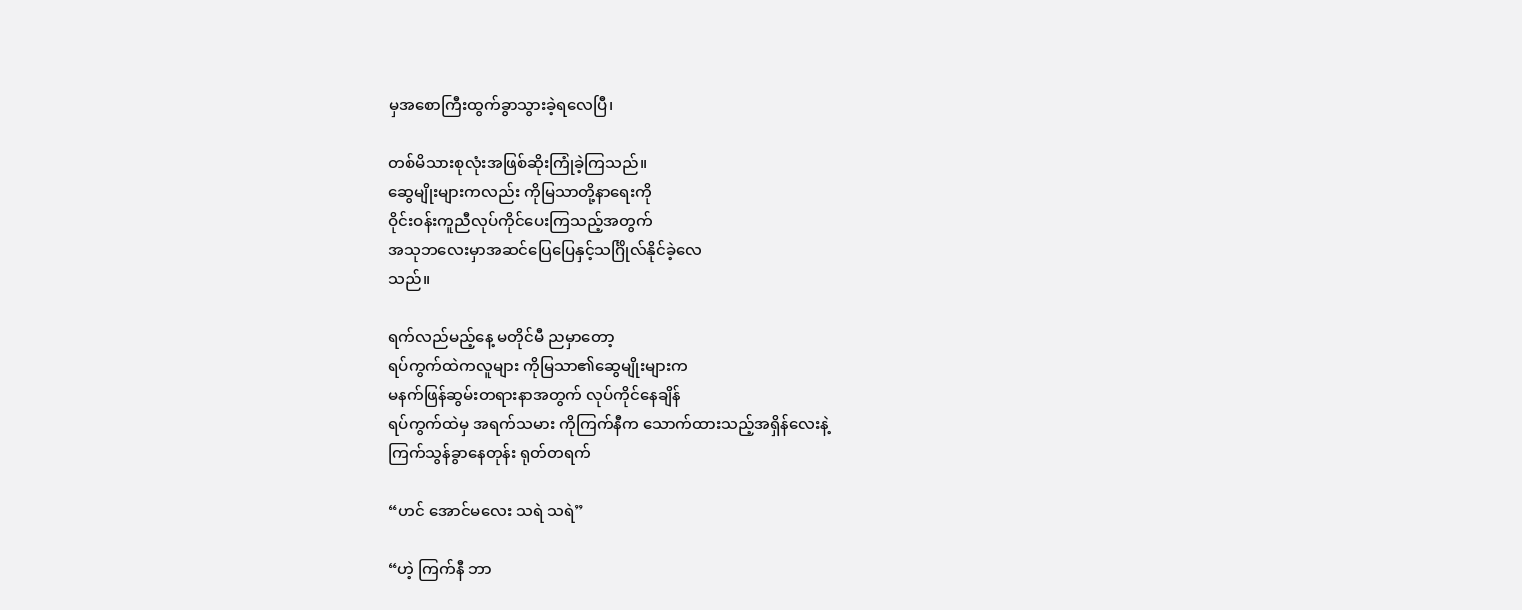မှအစောကြီးထွက်ခွာသွားခဲ့ရလေပြီ၊

တစ်မိသားစုလုံးအဖြစ်ဆိုးကြုံခဲ့ကြသည်။
ဆွေမျိုးများကလည်း ကိုမြသာတို့နာရေးကို
ဝိုင်းဝန်းကူညီလုပ်ကိုင်ပေးကြသည့်အတွက်
အသုဘလေးမှာအဆင်ပြေပြေနှင့်သင်္ဂြိုလ်နိုင်ခဲ့လေ
သည်။

ရက်လည်မည့်နေ့ မတိုင်မီ ညမှာတော့
ရပ်ကွက်ထဲကလူများ ကိုမြသာ၏ဆွေမျိုးများက
မနက်ဖြန်ဆွမ်းတရားနာအတွက် လုပ်ကိုင်နေချိန်
ရပ်ကွက်ထဲမှ အရက်သမား ကိုကြက်နီက သောက်ထားသည့်အရှိန်လေးနဲ့
ကြက်သွန်ခွာနေတုန်း ရုတ်တရက်

“ဟင် အောင်မလေး သရဲ သရဲ”

“ဟဲ့ ကြက်နီ ဘာ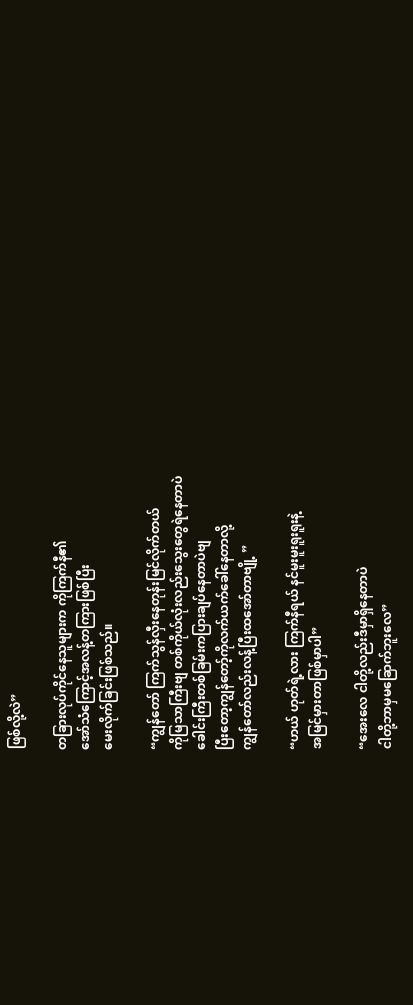ဖြစ်လို့လဲ”

တခြားလုပ်ကိုင်နေသူများက ကိုကြက်နီ၏
အော်သံကြောင့်အလန့်တကြားဖြစ်ပြီး
မေးလိုက်ခြင်းဖြစ်သည်။

“ကျွန်တော် ကြက်သွန်လှီးနေတုန်းမြင်လိုက်တယ်
ကိုမြသာကြီးဗျ တစ်ကိုယ်လုံးလည်းသွေးတွေရဲနေတာပဲ
ခေါင်းကြီးတစ်ခြမ်းကပြားချပ်နေတာပဲဗျ
ပြီးတော့ကျွန်တော့်ကိုလက်ယက်ခေါ်နေတာလို့
ကျွန်တော်လည်းလန့်ပြီးထအော်တာဗျို့ ”

“ဟယ် ဟုတ်ရဲ့လား ကြက်နီရယ် နင်မူးမူးရူးရူးနဲ့
အမြင်မှားတာဖြစ်မှာပါ”

“အေးလေ ငါတို့လည်းဒီမှာရှိနေတာပဲ
ငါတို့ဘာမှမခြောက်ဘူးလေ”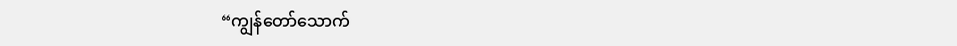“ကျွန်တော်သောက်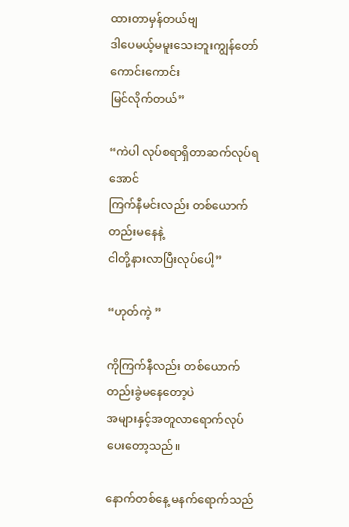ထားတာမှန်တယ်ဗျ
ဒါပေမယ့်မမူးသေးဘူးကျွန်တော်ကောင်းကောင်း
မြင်လိုက်တယ်”

“ကဲပါ လုပ်စရာရှိတာဆက်လုပ်ရအောင်
ကြက်နီမင်းလည်း တစ်ယောက်တည်းမနေနဲ့
ငါတို့နားလာပြီးလုပ်ပေါ့”

“ဟုတ်ကဲ့ ”

ကိုကြက်နီလည်း တစ်ယောက်တည်းခွဲမနေတော့ပဲ
အများနှင့်အတူလာရောက်လုပ်ပေးတော့သည်။

နောက်တစ်နေ့ မနက်ရောက်သည်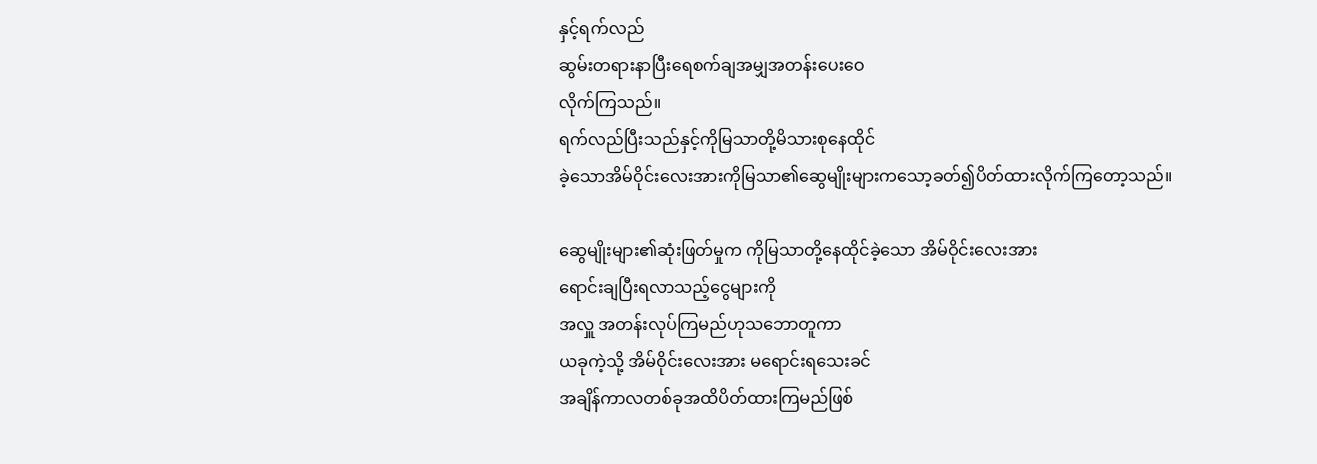နှင့်ရက်လည်
ဆွမ်းတရားနာပြီးရေစက်ချအမျှအတန်းပေးဝေ
လိုက်ကြသည်။
ရက်လည်ပြီးသည်နှင့်ကိုမြသာတို့မိသားစုနေထိုင်
ခဲ့သောအိမ်ဝိုင်းလေးအားကိုမြသာ၏ဆွေမျိုးများကသော့ခတ်၍ပိတ်ထားလိုက်ကြတော့သည်။

ဆွေမျိုးများ၏ဆုံးဖြတ်မှုက ကိုမြသာတို့နေထိုင်ခဲ့သော အိမ်ဝိုင်းလေးအား
ရောင်းချပြီးရလာသည့်ငွေများကို
အလှူ အတန်းလုပ်ကြမည်ဟုသဘောတူကာ
ယခုကဲ့သို့ အိမ်ဝိုင်းလေးအား မရောင်းရသေးခင်
အချိန်ကာလတစ်ခုအထိပိတ်ထားကြမည်ဖြစ်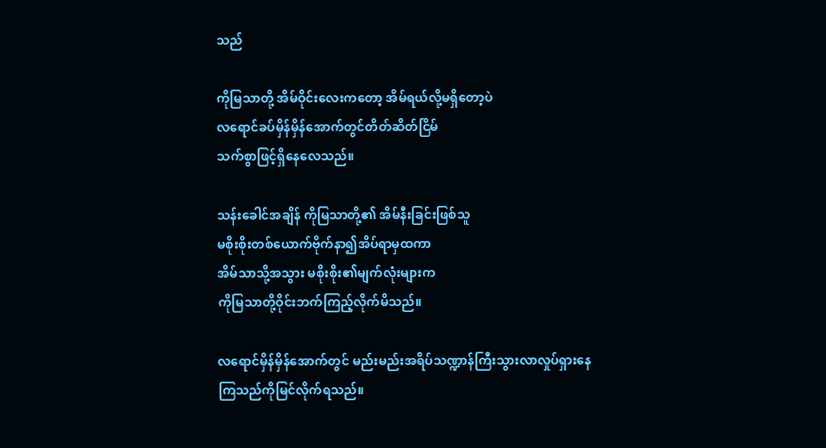သည်

ကိုမြသာတို့ အိမ်ဝိုင်းလေးကတော့ အိမ်ရယ်လို့မရှိတော့ပဲ
လရောင်ခပ်မှိန်မှိန်အောက်တွင်တိတ်ဆိတ်ငြိမ်
သက်စွာဖြင့်ရှိနေလေသည်။

သန်းခေါင်အချိန် ကိုမြသာတို့၏ အိမ်နီးခြင်းဖြစ်သူ
မစိုးစိုးတစ်ယောက်ဗိုက်နာ၍အိပ်ရာမှထကာ
အိမ်သာသို့အသွား မစိုးစိုး၏မျက်လုံးများက
ကိုမြသာတို့ဝိုင်းဘက်ကြည့်လိုက်မိသည်။

လရောင်မှိန်မှိန်အောက်တွင် မည်းမည်းအရိပ်သဏ္ဍာန်ကြီးသွားလာလှုပ်ရှားနေ
ကြသည်ကိုမြင်လိုက်ရသည်။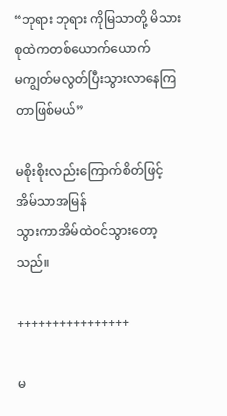“ဘုရား ဘုရား ကိုမြသာတို့ မိသားစုထဲကတစ်ယောက်ယောက်
မကျွတ်မလွတ်ပြီးသွားလာနေကြတာဖြစ်မယ်”

မစိုးစိုးလည်းကြောက်စိတ်ဖြင့်အိမ်သာအမြန်
သွားကာအိမ်ထဲဝင်သွားတော့သည်။

++++++++++++++++

မ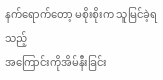နက်ရောက်တော့ မစိုးစိုးက သူမြင်ခဲ့ရသည့်
အကြောင်းကိုအိမ်နီးခြင်း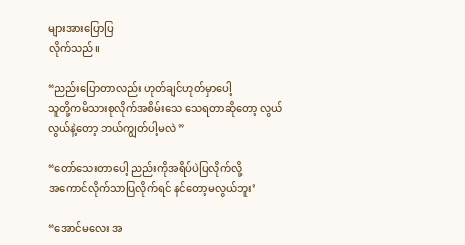များအားပြောပြ
လိုက်သည်။

“ညည်းပြောတာလည်း ဟုတ်ချင်ဟုတ်မှာပေါ့
သူတို့ကမိသားစုလိုက်အစိမ်းသေ သေရတာဆိုတော့ လွယ်လွယ်နဲ့တော့ ဘယ်ကျွတ်ပါ့မလဲ ”

“တော်သေးတာပေါ့ ညည်းကိုအရိပ်ပဲပြလိုက်လို့
အကောင်လိုက်သာပြလိုက်ရင် နင်တော့မလွယ်ဘူး’

“အောင်မလေး အ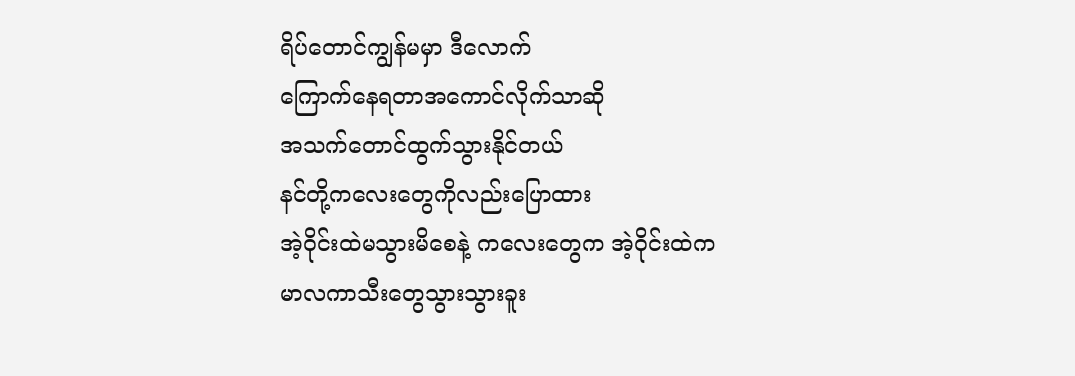ရိပ်တောင်ကျွန်မမှာ ဒီလောက်
ကြောက်နေရတာအကောင်လိုက်သာဆို
အသက်တောင်ထွက်သွားနိုင်တယ်
နင်တို့ကလေးတွေကိုလည်းပြောထား
အဲ့ဝိုင်းထဲမသွားမိစေနဲ့ ကလေးတွေက အဲ့ဝိုင်းထဲက
မာလကာသီးတွေသွားသွားခူး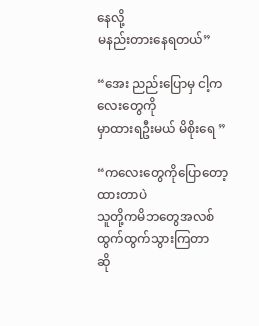နေလို့
မနည်းတားနေရတယ်”

“အေး ညည်းပြောမှ ငါ့ကလေးတွေကို
မှာထားရဦးမယ် မိစိုးရေ ”

“ကလေးတွေကိုပြောတော့ထားတာပဲ
သူတို့ကမိဘတွေအလစ်ထွက်ထွက်သွားကြတာ
ဆို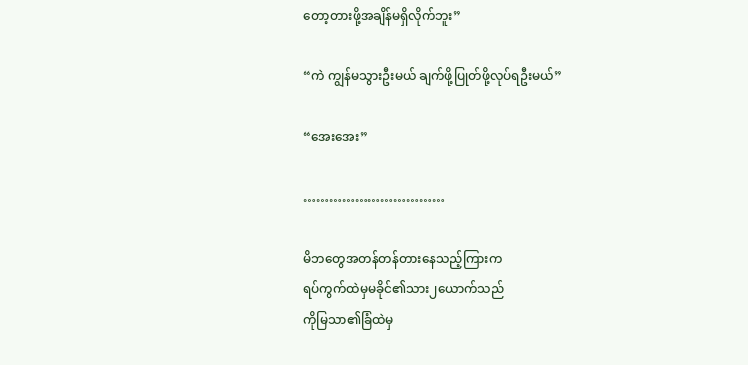တော့တားဖို့အချိန်မရှိလိုက်ဘူး”

“ကဲ ကျွန်မသွားဦးမယ် ချက်ဖို့ပြုတ်ဖို့လုပ်ရဦးမယ်”

“အေးအေး”

……………………………

မိဘတွေအတန်တန်တားနေသည့်ကြားက
ရပ်ကွက်ထဲမှမခိုင်၏သား၂ယောက်သည်
ကိုမြသာ၏ခြံထဲမှ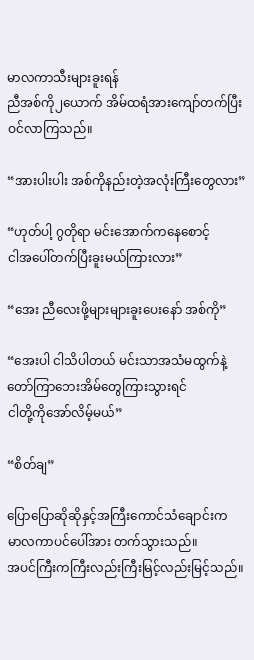မာလကာသီးများခူးရန်
ညီအစ်ကို၂ယောက် အိမ်ထရံအားကျော်တက်ပြီး
ဝင်လာကြသည်။

“အားပါးပါး အစ်ကိုနည်းတဲ့အလုံးကြီးတွေလား”

“ဟုတ်ပါ့ ဂွတိုရာ မင်းအောက်ကနေစောင့်
ငါအပေါ်တက်ပြီးခူးမယ်ကြားလား”

“အေး ညီလေးဖို့များများခူးပေးနော် အစ်ကို”

“အေးပါ ငါသိပါတယ် မင်းသာအသံမထွက်နဲ့
တော်ကြာဘေးအိမ်တွေကြားသွားရင်
ငါတို့ကိုအော်လိမ့်မယ်”

“စိတ်ချ”

ပြောပြောဆိုဆိုနှင့်အကြီးကောင်သံချောင်းက
မာလကာပင်ပေါ်အား တက်သွားသည်။
အပင်ကြီးကကြီးလည်းကြီးမြင့်လည်းမြင့်သည်။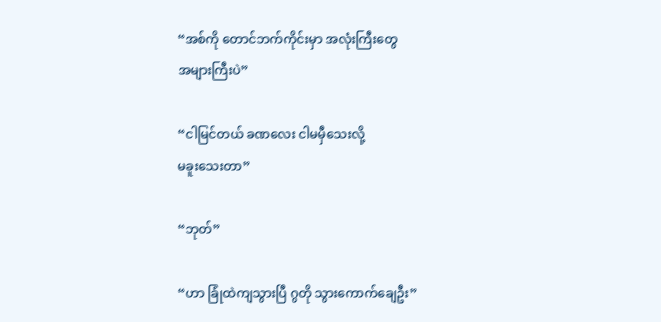“အစ်ကို တောင်ဘက်ကိုင်းမှာ အလုံးကြီးတွေ
အများကြီးပဲ”

“ငါမြင်တယ် ခဏလေး ငါမမှီသေးလို့
မခူးသေးတာ”

“ဘုတ်”

“ဟာ ခြုံထဲကျသွားပြီ ဂွတို သွားကောက်ချေဦး”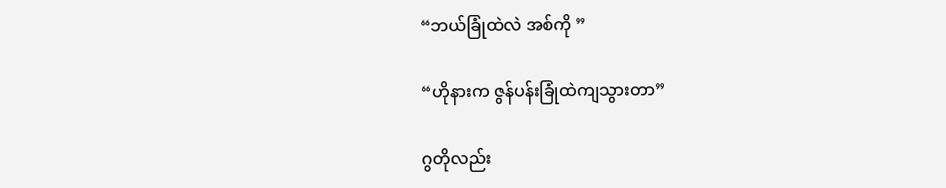“ဘယ်ခြုံထဲလဲ အစ်ကို ”

“ဟိုနားက ဇွန်ပန်းခြုံထဲကျသွားတာ”

ဂွတိုလည်း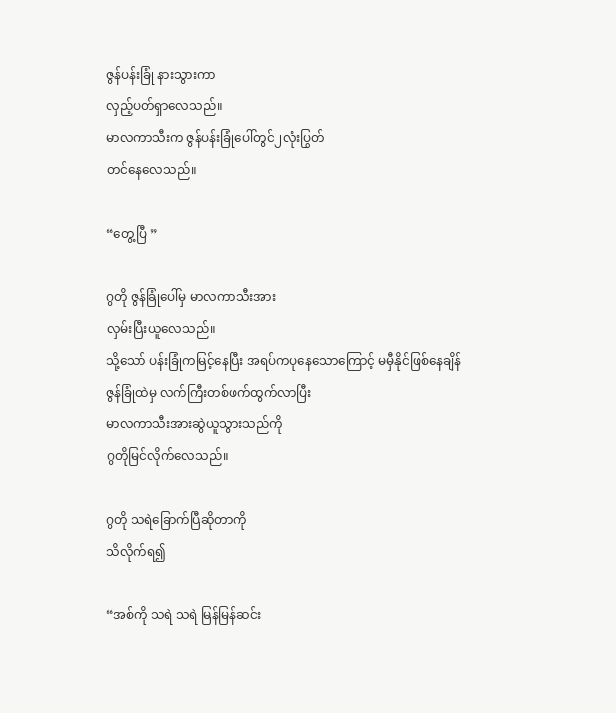ဇွန်ပန်းခြုံ နားသွားကာ
လှည့်ပတ်ရှာလေသည်။
မာလကာသီးက ဇွန်ပန်းခြုံပေါ်တွင်၂လုံးပြွတ်
တင်နေလေသည်။

“တွေ့ပြီ ”

ဂွတို ဇွန်ခြုံပေါ်မှ မာလကာသီးအား
လှမ်းပြီးယူလေသည်။
သို့သော် ပန်းခြုံကမြင့်နေပြီး အရပ်ကပုနေသောကြောင့် မမှီနိုင်ဖြစ်နေချိန်
ဇွန်ခြုံထဲမှ လက်ကြီးတစ်ဖက်ထွက်လာပြီး
မာလကာသီးအားဆွဲယူသွားသည်ကို
ဂွတိုမြင်လိုက်လေသည်။

ဂွတို သရဲခြောက်ပြီဆိုတာကို
သိလိုက်ရ၍

“အစ်ကို သရဲ သရဲ မြန်မြန်ဆင်း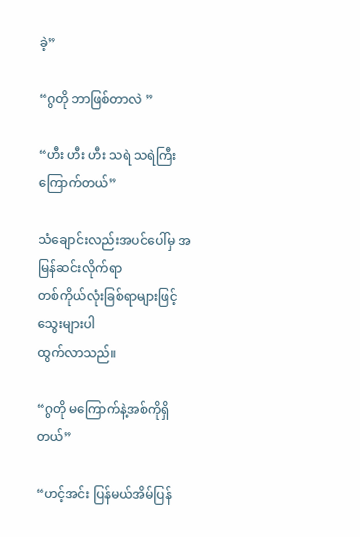ခဲ့”

“ဂွတို ဘာဖြစ်တာလဲ ”

“ဟီး ဟီး ဟီး သရဲ သရဲကြီး ကြောက်တယ်”

သံချောင်းလည်းအပင်ပေါ်မှ အမြန်ဆင်းလိုက်ရာ
တစ်ကိုယ်လုံးခြစ်ရာများဖြင့်သွေးများပါ
ထွက်လာသည်။

“ဂွတို မကြောက်နဲ့အစ်ကိုရှိတယ်”

“ဟင့်အင်း ပြန်မယ်အိမ်ပြန်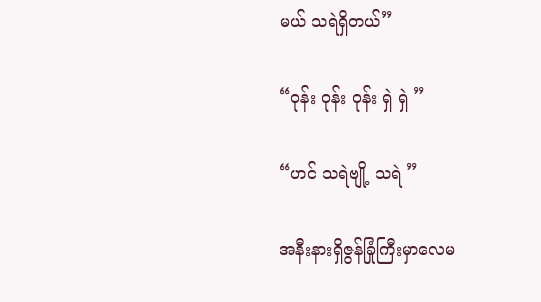မယ် သရဲရှိတယ်”

“ဝုန်း ဝုန်း ဝုန်း ရှဲ ရှဲ ”

“ဟင် သရဲဗျို့ သရဲ ”

အနီးနားရှိဇွန်ခြုံကြီးမှာလေမ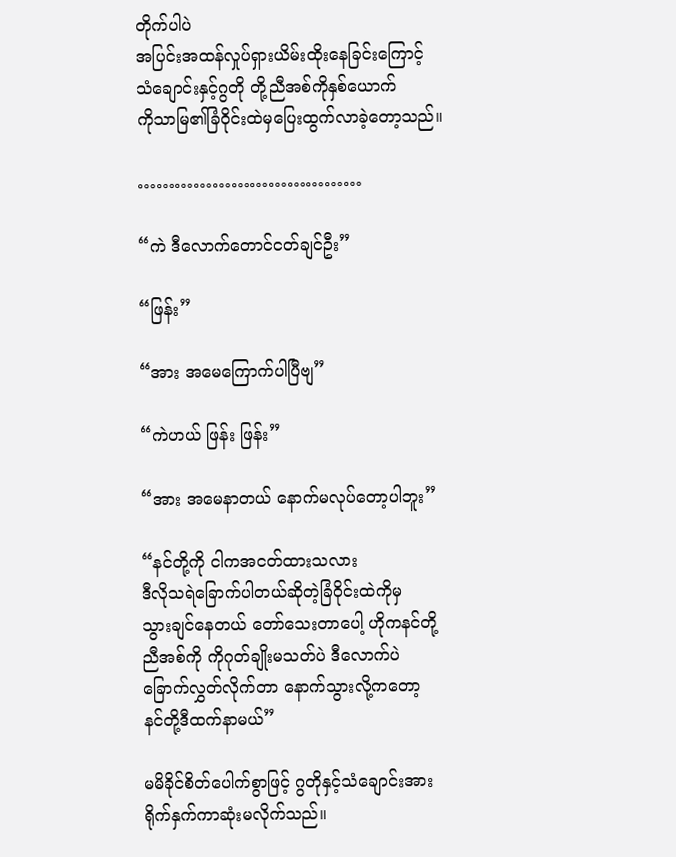တိုက်ပါပဲ
အပြင်းအထန်လှုပ်ရှားယိမ်းထိုးနေခြင်းကြောင့်
သံချောင်းနှင့်ဂွတို တို့ညီအစ်ကိုနှစ်ယောက်
ကိုသာမြ၏ခြံဝိုင်းထဲမှပြေးထွက်လာခဲ့တော့သည်။

………………………………

“ကဲ ဒီလောက်တောင်ငတ်ချင်ဦး”

“ဖြန်း”

“အား အမေကြောက်ပါပြီဗျ”

“ကဲဟယ် ဖြန်း ဖြန်း”

“အား အမေနာတယ် နောက်မလုပ်တော့ပါဘူး”

“နင်တို့ကို ငါကအငတ်ထားသလား
ဒီလိုသရဲခြောက်ပါတယ်ဆိုတဲ့ခြံဝိုင်းထဲကိုမှ
သွားချင်နေတယ် တော်သေးတာပေါ့ ဟိုကနင်တို့
ညီအစ်ကို ကိုဂုတ်ချိုးမသတ်ပဲ ဒီလောက်ပဲ
ခြောက်လွှတ်လိုက်တာ နောက်သွားလို့ကတော့
နင်တို့ဒီထက်နာမယ်”

မမိခိုင်စိတ်ပေါက်စွာဖြင့် ဂွတိုနှင့်သံချောင်းအား
ရိုက်နှက်ကာဆုံးမလိုက်သည်။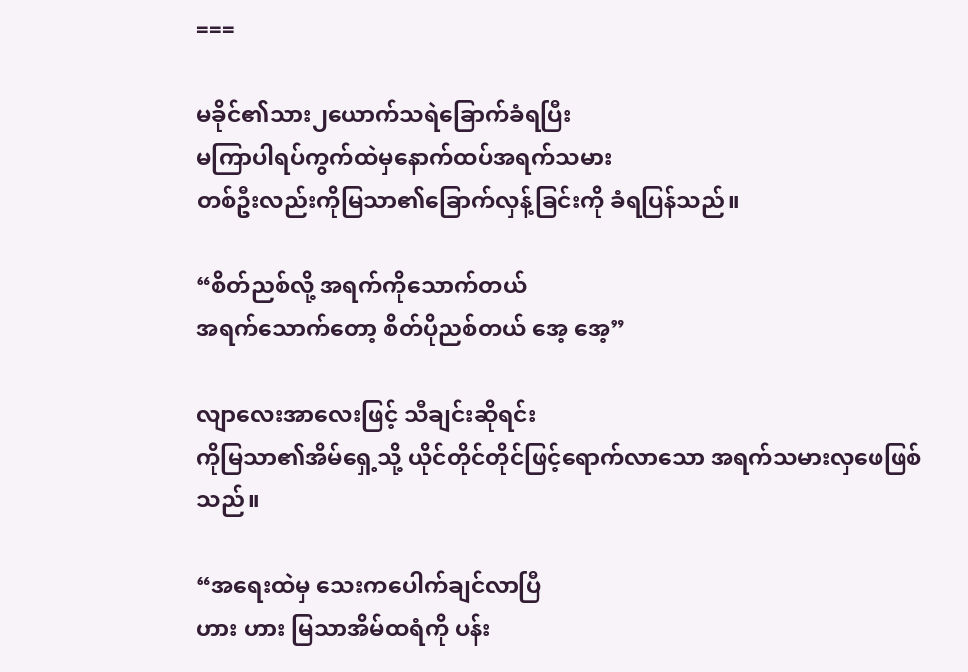===

မခိုင်၏သား၂ယောက်သရဲခြောက်ခံရပြီး
မကြာပါရပ်ကွက်ထဲမှနောက်ထပ်အရက်သမား
တစ်ဦးလည်းကိုမြသာ၏ခြောက်လှန့်ခြင်းကို ခံရပြန်သည်။

“စိတ်ညစ်လို့ အရက်ကိုသောက်တယ်
အရက်သောက်တော့ စိတ်ပိုညစ်တယ် အေ့ အေ့”

လျာလေးအာလေးဖြင့် သီချင်းဆိုရင်း
ကိုမြသာ၏အိမ်ရှေ့သို့ ယိုင်တိုင်တိုင်ဖြင့်ရောက်လာသော အရက်သမားလှဖေဖြစ်သည်။

“အရေးထဲမှ သေးကပေါက်ချင်လာပြီ
ဟား ဟား မြသာအိမ်ထရံကို ပန်း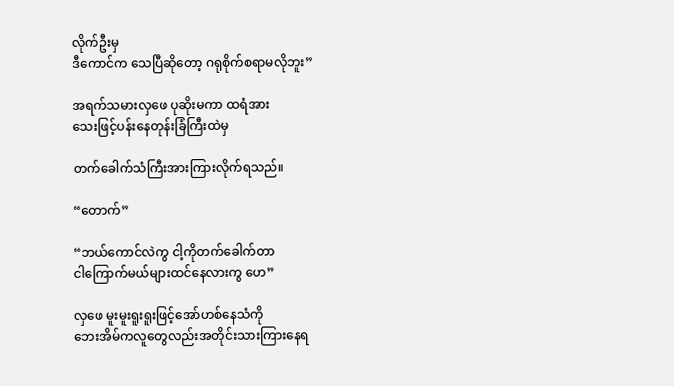လိုက်ဦးမှ
ဒီကောင်က သေပြီဆိုတော့ ဂရုစိုက်စရာမလိုဘူး”

အရက်သမားလှဖေ ပုဆိုးမကာ ထရံအား
သေးဖြင့်ပန်းနေတုန်းခြံကြီးထဲမှ

တက်ခေါက်သံကြီးအားကြားလိုက်ရသည်။

“တောက်”

“ဘယ်ကောင်လဲကွ ငါ့ကိုတက်ခေါက်တာ
ငါကြောက်မယ်များထင်နေလားကွ ဟေ”

လှဖေ မူးမူးရူးရူးဖြင့်အော်ဟစ်နေသံကို
ဘေးအိမ်ကလူတွေလည်းအတိုင်းသားကြားနေရ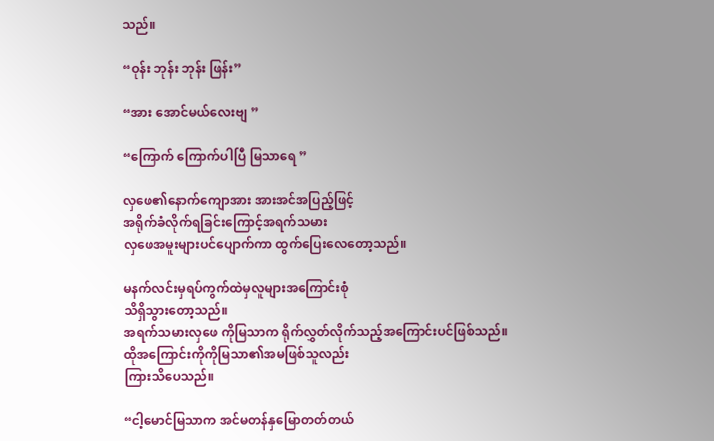သည်။

“ဝုန်း ဘုန်း ဘုန်း ဖြန်း”

“အား အောင်မယ်လေးဗျ ”

“ကြောက် ကြောက်ပါပြီ မြသာရေ ”

လှဖေ၏နောက်ကျောအား အားအင်အပြည့်ဖြင့်
အရိုက်ခံလိုက်ရခြင်းကြောင့်အရက်သမား
လှဖေအမူးများပင်ပျောက်ကာ ထွက်ပြေးလေတော့သည်။

မနက်လင်းမှရပ်ကွက်ထဲမှလူများအကြောင်းစုံ
သိရှိသွားတော့သည်။
အရက်သမားလှဖေ ကိုမြသာက ရိုက်လွှတ်လိုက်သည့်အကြောင်းပင်ဖြစ်သည်။
ထိုအကြောင်းကိုကိုမြသာ၏အမဖြစ်သူလည်း
ကြားသိပေသည်။

“ငါ့မောင်မြသာက အင်မတန်နှမြောတတ်တယ်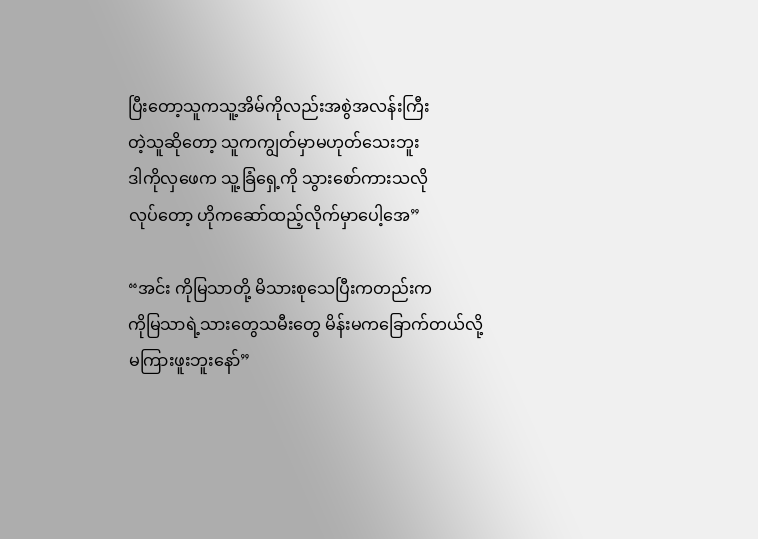ပြီးတော့သူကသူ့အိမ်ကိုလည်းအစွဲအလန်းကြီး
တဲ့သူဆိုတော့ သူကကျွတ်မှာမဟုတ်သေးဘူး
ဒါကိုလှဖေက သူ့ခြံရှေ့ကို သွားစော်ကားသလို
လုပ်တော့ ဟိုကဆော်ထည့်လိုက်မှာပေါ့အေ”

“အင်း ကိုမြသာတို့ မိသားစုသေပြီးကတည်းက
ကိုမြသာရဲ့သားတွေသမီးတွေ မိန်းမကခြောက်တယ်လို့ မကြားဖူးဘူးနော်”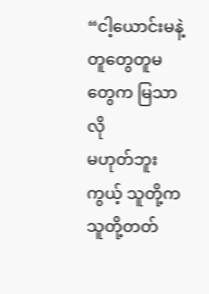“ငါ့ယောင်းမနဲ့ တူတွေတူမတွေက မြသာလို
မဟုတ်ဘူးကွယ့် သူတို့ကသူတို့တတ်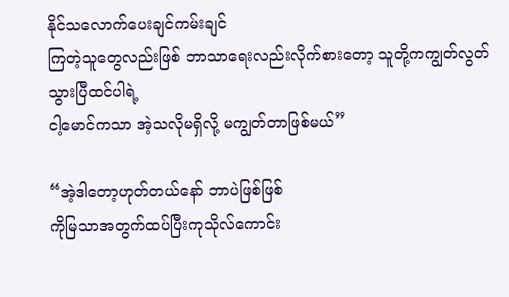နိုင်သလောက်ပေးချင်ကမ်းချင်
ကြတဲ့သူတွေလည်းဖြစ် ဘာသာရေးလည်းလိုက်စားတော့ သူတို့ကကျွတ်လွတ်သွားပြီထင်ပါရဲ့
ငါ့မောင်ကသာ အဲ့သလိုမရှိလို့ မကျွတ်တာဖြစ်မယ်”

“အဲ့ဒါတော့ဟုတ်တယ်နော် ဘာပဲဖြစ်ဖြစ်
ကိုမြသာအတွက်ထပ်ပြီးကုသိုလ်ကောင်း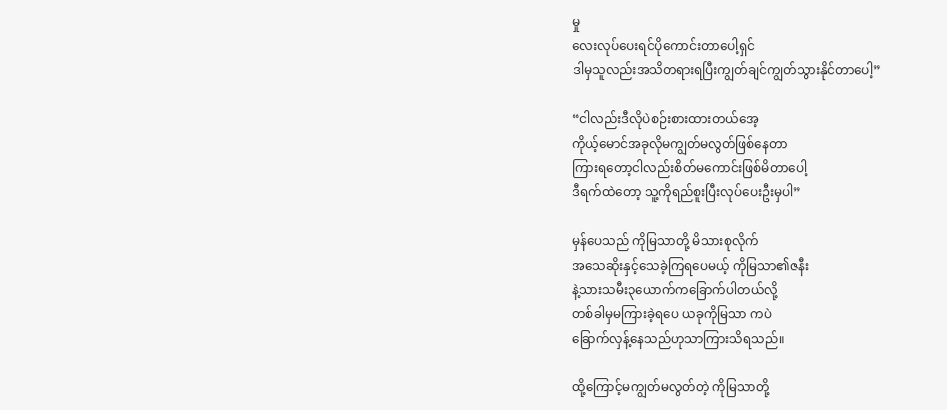မှု
လေးလုပ်ပေးရင်ပိုကောင်းတာပေါ့ရှင်
ဒါမှသူလည်းအသိတရားရပြီးကျွတ်ချင်ကျွတ်သွားနိုင်တာပေါ့”

“ငါလည်းဒီလိုပဲစဉ်းစားထားတယ်အေ့
ကိုယ့်မောင်အခုလိုမကျွတ်မလွတ်ဖြစ်နေတာ
ကြားရတော့ငါလည်းစိတ်မကောင်းဖြစ်မိတာပေါ့
ဒီရက်ထဲတော့ သူ့ကိုရည်စူးပြီးလုပ်ပေးဦးမှပါ”

မှန်ပေသည် ကိုမြသာတို့ မိသားစုလိုက်
အသေဆိုးနှင့်သေခဲ့ကြရပေမယ့် ကိုမြသာ၏ဇနီး
နဲ့သားသမီး၃ယောက်ကခြောက်ပါတယ်လို့
တစ်ခါမှမကြားခဲ့ရပေ ယခုကိုမြသာ ကပဲ
ခြောက်လှန့်နေသည်ဟုသာကြားသိရသည်။

ထို့ကြောင့်မကျွတ်မလွတ်တဲ့ ကိုမြသာတို့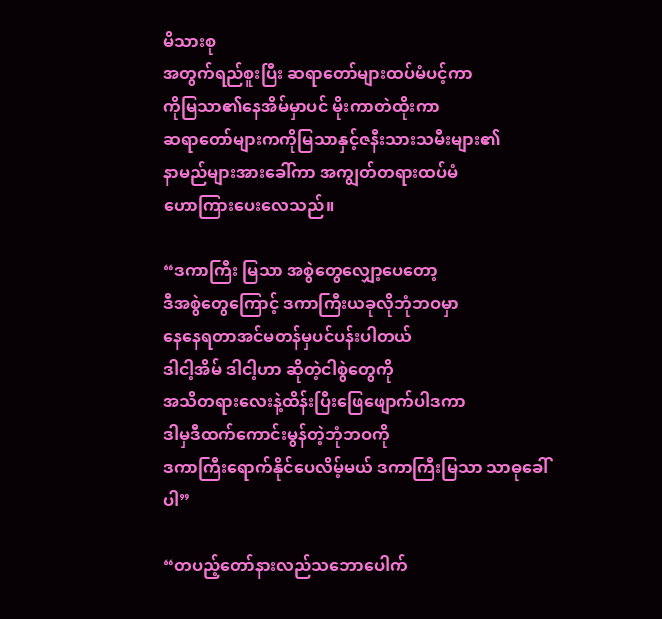မိသားစု
အတွက်ရည်စူးပြီး ဆရာတော်များထပ်မံပင့်ကာ
ကိုမြသာ၏နေအိမ်မှာပင် မိုးကာတဲထိုးကာ
ဆရာတော်များကကိုမြသာနှင့်ဇနီးသားသမီးများ၏
နာမည်များအားခေါ်ကာ အကျွတ်တရားထပ်မံ
ဟောကြားပေးလေသည်။

“ဒကာကြီး မြသာ အစွဲတွေလျှော့ပေတော့
ဒီအစွဲတွေကြောင့် ဒကာကြီးယခုလိုဘုံဘဝမှာ
နေနေရတာအင်မတန်မှပင်ပန်းပါတယ်
ဒါငါ့အိမ် ဒါငါ့ဟာ ဆိုတဲ့ငါစွဲတွေကို
အသိတရားလေးနဲ့ထိန်းပြီးဖြေဖျောက်ပါဒကာ
ဒါမှဒီထက်ကောင်းမွန်တဲ့ဘုံဘဝကို
ဒကာကြီးရောက်နိုင်ပေလိမ့်မယ် ဒကာကြီးမြသာ သာဓုခေါ်ပါ”

“တပည့်တော်နားလည်သဘောပေါက်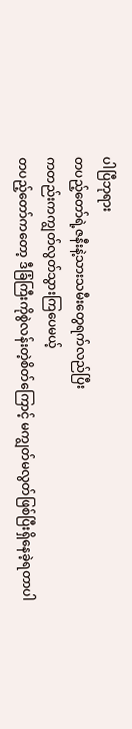ပါပြီဘုရား
တပည့်တော်ရဲ့ဇနီးနဲ့သားသမီးတွေရက်လည်ပြီး
ကတည်းကကျွတ်လွတ်သွားကြပေမယ့်
တပည့်တော်ကတော့ ဒီခြံကြီးကိုစွဲလန်းတဲ့စိတ်ကြောင့် မကျွတ်မလွတ်ဖြစ်ပြီးရှိနေခဲ့ရတာပါ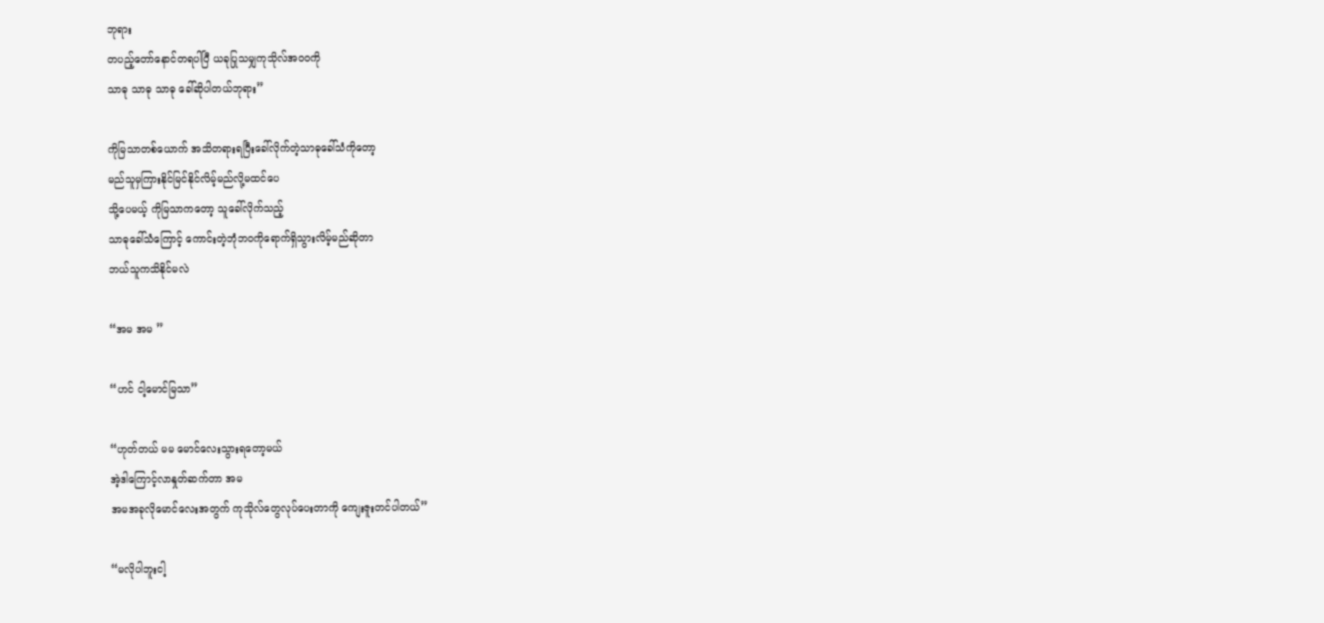ဘုရား
တပည့်တော်နောင်တရပါပြီ ယခုပြုသမျှကုသိုလ်အဝဝကို
သာဓု သာဓု သာဓု ခေါ်ဆိုပါတယ်ဘုရား”

ကိုမြသာတစ်ယောက် အသိတရားရပြီးခေါ်လိုက်တဲ့သာဓုခေါ်သံကိုတော့
မည်သူမှကြားနိုင်မြင်နိုင်လိမ့်မည်လို့မထင်ပေ
သို့ပေမယ့် ကိုမြသာကတော့ သူခေါ်လိုက်သည့်
သာဓုခေါ်သံကြောင့် ကောင်းတဲ့ဘုံဘဝကိုရောက်ရှိသွားလိမ့်မည်ဆိုတာ
ဘယ်သူကသိနိုင်မလဲ

“အမ အမ ”

“ဟင် ငါ့မောင်မြသာ”

“ဟုတ်တယ် မမ မောင်လေးသွားရတော့မယ်
အဲ့ဒါကြောင့်လာနှုတ်ဆက်တာ အမ
အမအခုလိုမောင်လေးအတွက် ကုသိုလ်တွေလုပ်ပေးတာကို ကျေးဇူးတင်ပါတယ်”

“မလိုပါဘူးငါ့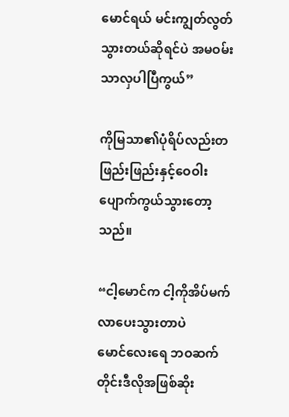မောင်ရယ် မင်းကျွတ်လွတ်သွားတယ်ဆိုရင်ပဲ အမဝမ်းသာလှပါပြီကွယ်”

ကိုမြသာ၏ပုံရိပ်လည်းတဖြည်းဖြည်းနှင့်ဝေဝါး
ပျောက်ကွယ်သွားတော့သည်။

“ငါ့မောင်က ငါ့ကိုအိပ်မက်လာပေးသွားတာပဲ
မောင်လေးရေ ဘဝဆက်တိုင်းဒီလိုအဖြစ်ဆိုး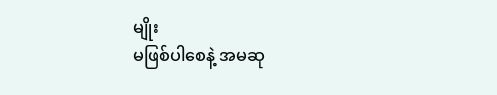မျိုး
မဖြစ်ပါစေနဲ့ အမဆု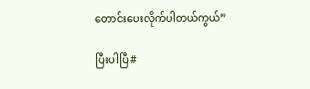တောင်းပေးလိုက်ပါတယ်ကွယ်”

ပြီးပါပြီ#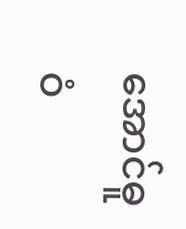အောင်ဓူဝံ